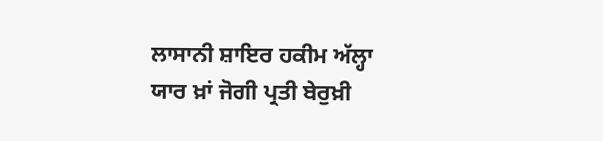ਲਾਸਾਨੀ ਸ਼ਾਇਰ ਹਕੀਮ ਅੱਲ੍ਹਾ ਯਾਰ ਖ਼ਾਂ ਜੋਗੀ ਪ੍ਰਤੀ ਬੇਰੁਖ਼ੀ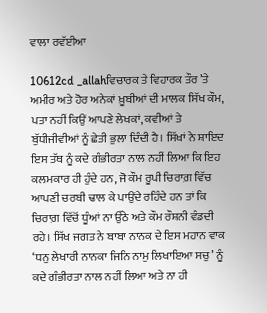ਵਾਲਾ ਰਵੱਈਆ

10612cd _allahਵਿਚਾਰਕ ਤੇ ਵਿਹਾਰਕ ਤੌਰ ’ਤੇ ਅਮੀਰ ਅਤੇ ਹੋਰ ਅਨੇਕਾਂ ਖ਼ੂਬੀਆਂ ਦੀ ਮਾਲਕ ਸਿੱਖ ਕੌਮ,  ਪਤਾ ਨਹੀਂ ਕਿਉਂ ਆਪਣੇ ਲੇਖਕਾਂ, ਕਵੀਆਂ ਤੇ ਬੁੱਧੀਜੀਵੀਆਂ ਨੂੰ ਛੇਤੀ ਭੁਲਾ ਦਿੰਦੀ ਹੈ। ਸਿੱਖਾਂ ਨੇ ਸ਼ਾਇਦ ਇਸ ਤੱਥ ਨੂੰ ਕਦੇ ਗੰਭੀਰਤਾ ਨਾਲ ਨਹੀਂ ਲਿਆ ਕਿ ਇਹ ਕਲਮਕਾਰ ਹੀ ਹੁੰਦੇ ਹਨ, ਜੋ ਕੌਮ ਰੂਪੀ ਚਿਰਾਗ਼ ਵਿੱਚ ਆਪਣੀ ਚਰਬੀ ਢਾਲ ਕੇ ਪਾਉਂਦੇ ਰਹਿੰਦੇ ਹਨ ਤਾਂ ਕਿ ਚਿਰਾਗ਼ ਵਿੱਚੋਂ ਧੂੰਆਂ ਨਾ ਉੱਠੇ ਅਤੇ ਕੌਮ ਰੌਸ਼ਨੀ ਵੰਡਦੀ ਰਹੇ। ਸਿੱਖ ਜਗਤ ਨੇ ਬਾਬਾ ਨਾਨਕ ਦੇ ਇਸ ਮਹਾਨ ਵਾਕ ‘ਧਨੁ ਲੇਖਾਰੀ ਨਾਨਕਾ ਜਿਨਿ ਨਾਮੁ ਲਿਖਾਇਆ ਸਚੁ’ ਨੂੰ ਕਦੇ ਗੰਭੀਰਤਾ ਨਾਲ ਨਹੀਂ ਲਿਆ ਅਤੇ ਨਾ ਹੀ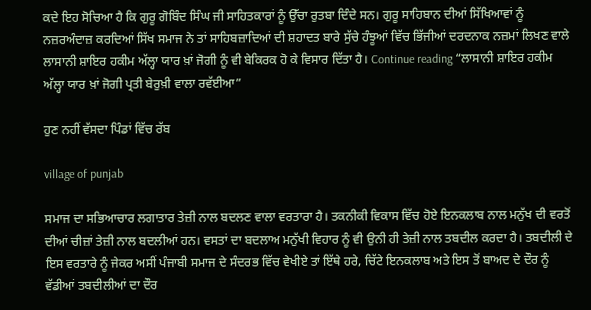ਕਦੇ ਇਹ ਸੋਚਿਆ ਹੈ ਕਿ ਗੁਰੂ ਗੋਬਿੰਦ ਸਿੰਘ ਜੀ ਸਾਹਿਤਕਾਰਾਂ ਨੂੰ ਉੱਚਾ ਰੁਤਬਾ ਦਿੰਦੇ ਸਨ। ਗੁਰੂ ਸਾਹਿਬਾਨ ਦੀਆਂ ਸਿੱਖਿਆਵਾਂ ਨੂੰ ਨਜ਼ਰਅੰਦਾਜ਼ ਕਰਦਿਆਂ ਸਿੱਖ ਸਮਾਜ ਨੇ ਤਾਂ ਸਾਹਿਬਜ਼ਾਦਿਆਂ ਦੀ ਸ਼ਹਾਦਤ ਬਾਰੇ ਸੁੱਚੇ ਹੰਝੂਆਂ ਵਿੱਚ ਭਿੱਜੀਆਂ ਦਰਦਨਾਕ ਨਜ਼ਮਾਂ ਲਿਖਣ ਵਾਲੇ ਲਾਸਾਨੀ ਸ਼ਾਇਰ ਹਕੀਮ ਅੱਲ੍ਹਾ ਯਾਰ ਖ਼ਾਂ ਜੋਗੀ ਨੂੰ ਵੀ ਬੇਕਿਰਕ ਹੋ ਕੇ ਵਿਸਾਰ ਦਿੱਤਾ ਹੈ। Continue reading “ਲਾਸਾਨੀ ਸ਼ਾਇਰ ਹਕੀਮ ਅੱਲ੍ਹਾ ਯਾਰ ਖ਼ਾਂ ਜੋਗੀ ਪ੍ਰਤੀ ਬੇਰੁਖ਼ੀ ਵਾਲਾ ਰਵੱਈਆ”

ਹੁਣ ਨਹੀਂ ਵੱਸਦਾ ਪਿੰਡਾਂ ਵਿੱਚ ਰੱਬ

village of punjab

ਸਮਾਜ ਦਾ ਸਭਿਆਚਾਰ ਲਗਾਤਾਰ ਤੇਜ਼ੀ ਨਾਲ ਬਦਲਣ ਵਾਲਾ ਵਰਤਾਰਾ ਹੈ। ਤਕਨੀਕੀ ਵਿਕਾਸ ਵਿੱਚ ਹੋਏ ਇਨਕਲਾਬ ਨਾਲ ਮਨੁੱਖ ਦੀ ਵਰਤੋਂ ਦੀਆਂ ਚੀਜ਼ਾਂ ਤੇਜ਼ੀ ਨਾਲ ਬਦਲੀਆਂ ਹਨ। ਵਸਤਾਂ ਦਾ ਬਦਲਾਅ ਮਨੁੱਖੀ ਵਿਹਾਰ ਨੂੰ ਵੀ ਉਨੀ ਹੀ ਤੇਜ਼ੀ ਨਾਲ ਤਬਦੀਲ ਕਰਦਾ ਹੈ। ਤਬਦੀਲੀ ਦੇ ਇਸ ਵਰਤਾਰੇ ਨੂੰ ਜੇਕਰ ਅਸੀਂ ਪੰਜਾਬੀ ਸਮਾਜ ਦੇ ਸੰਦਰਭ ਵਿੱਚ ਵੇਖੀਏ ਤਾਂ ਇੱਥੇ ਹਰੇ, ਚਿੱਟੇ ਇਨਕਲਾਬ ਅਤੇ ਇਸ ਤੋਂ ਬਾਅਦ ਦੇ ਦੌਰ ਨੂੰ ਵੱਡੀਆਂ ਤਬਦੀਲੀਆਂ ਦਾ ਦੌਰ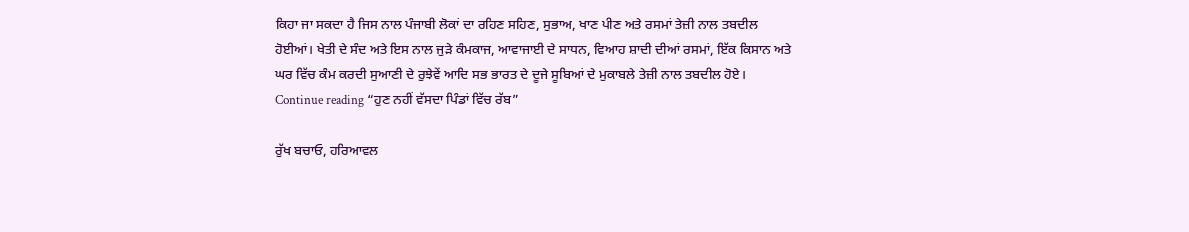ਕਿਹਾ ਜਾ ਸਕਦਾ ਹੈ ਜਿਸ ਨਾਲ ਪੰਜਾਬੀ ਲੋਕਾਂ ਦਾ ਰਹਿਣ ਸਹਿਣ, ਸੁਭਾਅ, ਖਾਣ ਪੀਣ ਅਤੇ ਰਸਮਾਂ ਤੇਜ਼ੀ ਨਾਲ ਤਬਦੀਲ ਹੋਈਆਂ। ਖੇਤੀ ਦੇ ਸੰਦ ਅਤੇ ਇਸ ਨਾਲ ਜੁੜੇ ਕੰਮਕਾਜ, ਆਵਾਜਾਈ ਦੇ ਸਾਧਨ, ਵਿਆਹ ਸ਼ਾਦੀ ਦੀਆਂ ਰਸਮਾਂ, ਇੱਕ ਕਿਸਾਨ ਅਤੇ ਘਰ ਵਿੱਚ ਕੰਮ ਕਰਦੀ ਸੁਆਣੀ ਦੇ ਰੁਝੇਵੇਂ ਆਦਿ ਸਭ ਭਾਰਤ ਦੇ ਦੂਜੇ ਸੂਬਿਆਂ ਦੇ ਮੁਕਾਬਲੇ ਤੇਜ਼ੀ ਨਾਲ ਤਬਦੀਲ ਹੋਏ। Continue reading “ਹੁਣ ਨਹੀਂ ਵੱਸਦਾ ਪਿੰਡਾਂ ਵਿੱਚ ਰੱਬ”

ਰੁੱਖ ਬਚਾਓ, ਹਰਿਆਵਲ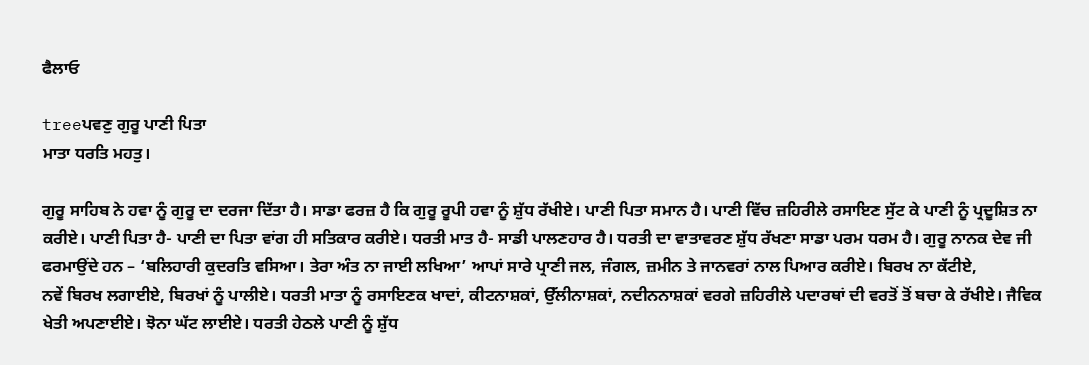ਫੈਲਾਓ

treeਪਵਣੁ ਗੁਰੂ ਪਾਣੀ ਪਿਤਾ
ਮਾਤਾ ਧਰਤਿ ਮਹਤੁ।

ਗੁਰੂ ਸਾਹਿਬ ਨੇ ਹਵਾ ਨੂੰ ਗੁਰੂ ਦਾ ਦਰਜਾ ਦਿੱਤਾ ਹੈ। ਸਾਡਾ ਫਰਜ਼ ਹੈ ਕਿ ਗੁਰੂ ਰੂਪੀ ਹਵਾ ਨੂੰ ਸ਼ੁੱਧ ਰੱਖੀਏ। ਪਾਣੀ ਪਿਤਾ ਸਮਾਨ ਹੈ। ਪਾਣੀ ਵਿੱਚ ਜ਼ਹਿਰੀਲੇ ਰਸਾਇਣ ਸੁੱਟ ਕੇ ਪਾਣੀ ਨੂੰ ਪ੍ਰਦੂਸ਼ਿਤ ਨਾ ਕਰੀਏ। ਪਾਣੀ ਪਿਤਾ ਹੈ- ਪਾਣੀ ਦਾ ਪਿਤਾ ਵਾਂਗ ਹੀ ਸਤਿਕਾਰ ਕਰੀਏ। ਧਰਤੀ ਮਾਤ ਹੈ- ਸਾਡੀ ਪਾਲਣਹਾਰ ਹੈ। ਧਰਤੀ ਦਾ ਵਾਤਾਵਰਣ ਸ਼ੁੱਧ ਰੱਖਣਾ ਸਾਡਾ ਪਰਮ ਧਰਮ ਹੈ। ਗੁਰੂ ਨਾਨਕ ਦੇਵ ਜੀ ਫਰਮਾਉਂਦੇ ਹਨ – ‘ਬਲਿਹਾਰੀ ਕੁਦਰਤਿ ਵਸਿਆ। ਤੇਰਾ ਅੰਤ ਨਾ ਜਾਈ ਲਖਿਆ’ ਆਪਾਂ ਸਾਰੇ ਪ੍ਰਾਣੀ ਜਲ, ਜੰਗਲ, ਜ਼ਮੀਨ ਤੇ ਜਾਨਵਰਾਂ ਨਾਲ ਪਿਆਰ ਕਰੀਏ। ਬਿਰਖ ਨਾ ਕੱਟੀਏ,
ਨਵੇਂ ਬਿਰਖ ਲਗਾਈਏ, ਬਿਰਖਾਂ ਨੂੰ ਪਾਲੀਏ। ਧਰਤੀ ਮਾਤਾ ਨੂੰ ਰਸਾਇਣਕ ਖਾਦਾਂ, ਕੀਟਨਾਸ਼ਕਾਂ, ਉੱਲੀਨਾਸ਼ਕਾਂ, ਨਦੀਨਨਾਸ਼ਕਾਂ ਵਰਗੇ ਜ਼ਹਿਰੀਲੇ ਪਦਾਰਥਾਂ ਦੀ ਵਰਤੋਂ ਤੋਂ ਬਚਾ ਕੇ ਰੱਖੀਏ। ਜੈਵਿਕ ਖੇਤੀ ਅਪਣਾਈਏ। ਝੋਨਾ ਘੱਟ ਲਾਈਏ। ਧਰਤੀ ਹੇਠਲੇ ਪਾਣੀ ਨੂੰ ਸ਼ੁੱਧ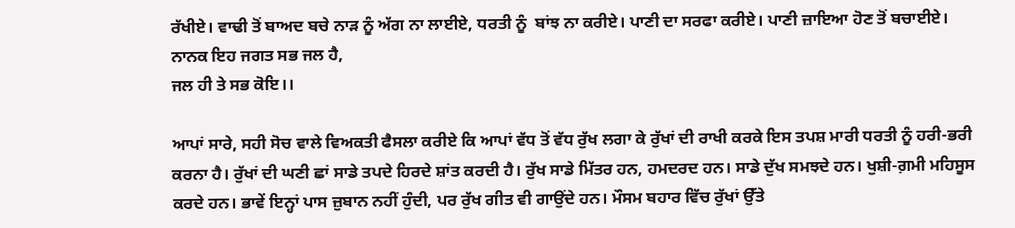ਰੱਖੀਏ। ਵਾਢੀ ਤੋਂ ਬਾਅਦ ਬਚੇ ਨਾੜ ਨੂੰ ਅੱਗ ਨਾ ਲਾਈਏ, ਧਰਤੀ ਨੂੰ  ਬਾਂਝ ਨਾ ਕਰੀਏ। ਪਾਣੀ ਦਾ ਸਰਫਾ ਕਰੀਏ। ਪਾਣੀ ਜ਼ਾਇਆ ਹੋਣ ਤੋਂ ਬਚਾਈਏ।
ਨਾਨਕ ਇਹ ਜਗਤ ਸਭ ਜਲ ਹੈ,
ਜਲ ਹੀ ਤੇ ਸਭ ਕੋਇ।।

ਆਪਾਂ ਸਾਰੇ, ਸਹੀ ਸੋਚ ਵਾਲੇ ਵਿਅਕਤੀ ਫੈਸਲਾ ਕਰੀਏ ਕਿ ਆਪਾਂ ਵੱਧ ਤੋਂ ਵੱਧ ਰੁੱਖ ਲਗਾ ਕੇ ਰੁੱਖਾਂ ਦੀ ਰਾਖੀ ਕਰਕੇ ਇਸ ਤਪਸ਼ ਮਾਰੀ ਧਰਤੀ ਨੂੰ ਹਰੀ-ਭਰੀ ਕਰਨਾ ਹੈ। ਰੁੱਖਾਂ ਦੀ ਘਣੀ ਛਾਂ ਸਾਡੇ ਤਪਦੇ ਹਿਰਦੇ ਸ਼ਾਂਤ ਕਰਦੀ ਹੈ। ਰੁੱਖ ਸਾਡੇ ਮਿੱਤਰ ਹਨ, ਹਮਦਰਦ ਹਨ। ਸਾਡੇ ਦੁੱਖ ਸਮਝਦੇ ਹਨ। ਖੁਸ਼ੀ-ਗ਼ਮੀ ਮਹਿਸੂਸ ਕਰਦੇ ਹਨ। ਭਾਵੇਂ ਇਨ੍ਹਾਂ ਪਾਸ ਜ਼ੁਬਾਨ ਨਹੀਂ ਹੁੰਦੀ, ਪਰ ਰੁੱਖ ਗੀਤ ਵੀ ਗਾਉਂਦੇ ਹਨ। ਮੌਸਮ ਬਹਾਰ ਵਿੱਚ ਰੁੱਖਾਂ ਉੱਤੇ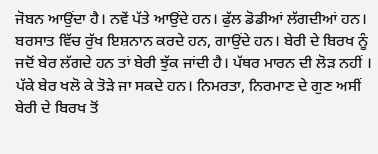ਜੋਬਨ ਆਉਂਦਾ ਹੈ। ਨਵੇਂ ਪੱਤੇ ਆਉਂਦੇ ਹਨ। ਫੁੱਲ ਡੋਡੀਆਂ ਲੱਗਦੀਆਂ ਹਨ। ਬਰਸਾਤ ਵਿੱਚ ਰੁੱਖ ਇਸ਼ਨਾਨ ਕਰਦੇ ਹਨ, ਗਾਉਂਦੇ ਹਨ। ਬੇਰੀ ਦੇ ਬਿਰਖ ਨੂੰ ਜਦੋਂ ਬੇਰ ਲੱਗਦੇ ਹਨ ਤਾਂ ਬੇਰੀ ਝੁੱਕ ਜਾਂਦੀ ਹੈ। ਪੱਥਰ ਮਾਰਨ ਦੀ ਲੋੜ ਨਹੀਂ । ਪੱਕੇ ਬੇਰ ਖਲੋ ਕੇ ਤੋੜੇ ਜਾ ਸਕਦੇ ਹਨ। ਨਿਮਰਤਾ, ਨਿਰਮਾਣ ਦੇ ਗੁਣ ਅਸੀਂ ਬੇਰੀ ਦੇ ਬਿਰਖ ਤੋਂ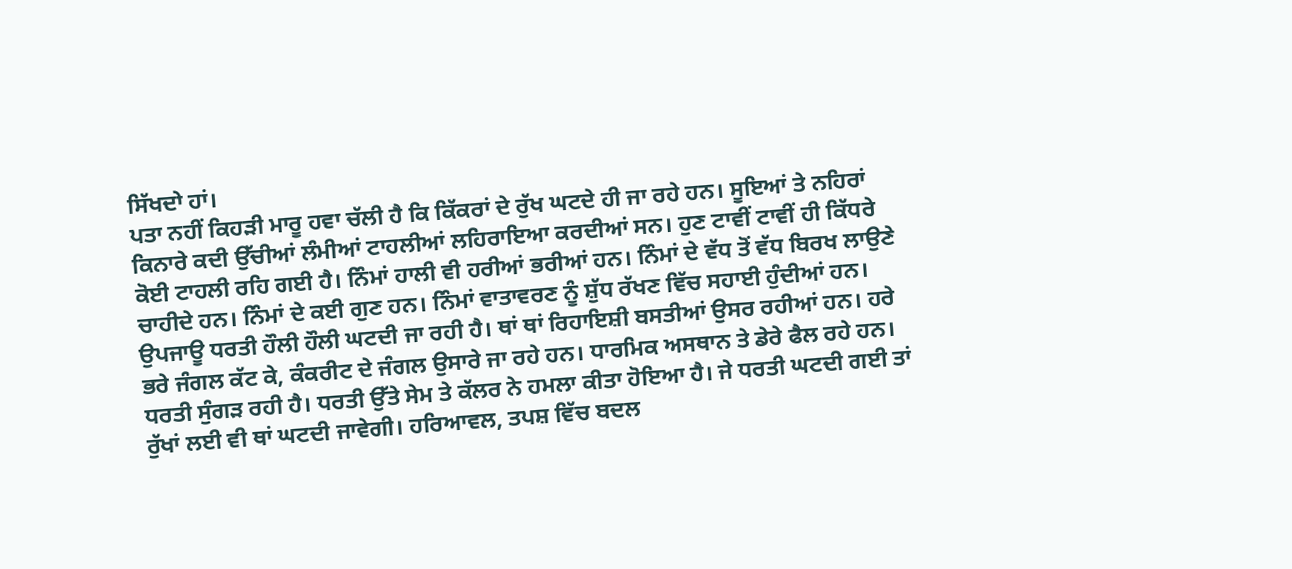ਸਿੱਖਦਾੇ ਹਾਂ।
ਪਤਾ ਨਹੀਂ ਕਿਹੜੀ ਮਾਰੂ ਹਵਾ ਚੱਲੀ ਹੈ ਕਿ ਕਿੱਕਰਾਂ ਦੇ ਰੁੱਖ ਘਟਦੇ ਹੀ ਜਾ ਰਹੇ ਹਨ। ਸੂਇਆਂ ਤੇ ਨਹਿਰਾਂ ਕਿਨਾਰੇ ਕਦੀ ਉੱਚੀਆਂ ਲੰਮੀਆਂ ਟਾਹਲੀਆਂ ਲਹਿਰਾਇਆ ਕਰਦੀਆਂ ਸਨ। ਹੁਣ ਟਾਵੀਂ ਟਾਵੀਂ ਹੀ ਕਿੱਧਰੇ ਕੋਈ ਟਾਹਲੀ ਰਹਿ ਗਈ ਹੈ। ਨਿੰਮਾਂ ਹਾਲੀ ਵੀ ਹਰੀਆਂ ਭਰੀਆਂ ਹਨ। ਨਿੰਮਾਂ ਦੇ ਵੱਧ ਤੋਂ ਵੱਧ ਬਿਰਖ ਲਾਉਣੇ ਚਾਹੀਦੇ ਹਨ। ਨਿੰਮਾਂ ਦੇ ਕਈ ਗੁਣ ਹਨ। ਨਿੰਮਾਂ ਵਾਤਾਵਰਣ ਨੂੰ ਸ਼ੁੱਧ ਰੱਖਣ ਵਿੱਚ ਸਹਾਈ ਹੁੰਦੀਆਂ ਹਨ। ਉਪਜਾਊ ਧਰਤੀ ਹੌਲੀ ਹੌਲੀ ਘਟਦੀ ਜਾ ਰਹੀ ਹੈ। ਥਾਂ ਥਾਂ ਰਿਹਾਇਸ਼ੀ ਬਸਤੀਆਂ ਉਸਰ ਰਹੀਆਂ ਹਨ। ਹਰੇ ਭਰੇ ਜੰਗਲ ਕੱਟ ਕੇ, ਕੰਕਰੀਟ ਦੇ ਜੰਗਲ ਉਸਾਰੇ ਜਾ ਰਹੇ ਹਨ। ਧਾਰਮਿਕ ਅਸਥਾਨ ਤੇ ਡੇਰੇ ਫੈਲ ਰਹੇ ਹਨ। ਧਰਤੀ ਸੁੰਗੜ ਰਹੀ ਹੈ। ਧਰਤੀ ਉੱਤੇ ਸੇਮ ਤੇ ਕੱਲਰ ਨੇ ਹਮਲਾ ਕੀਤਾ ਹੋਇਆ ਹੈ। ਜੇ ਧਰਤੀ ਘਟਦੀ ਗਈ ਤਾਂ ਰੁੱਖਾਂ ਲਈ ਵੀ ਥਾਂ ਘਟਦੀ ਜਾਵੇਗੀ। ਹਰਿਆਵਲ, ਤਪਸ਼ ਵਿੱਚ ਬਦਲ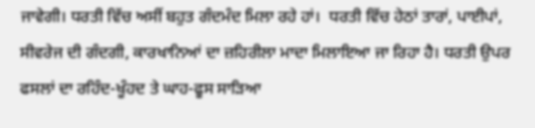ਜਾਵੇਗੀ। ਧਰਤੀ ਵਿੱਚ ਅਸੀਂ ਬਹੁਤ ਗੰਦਮੰਦ ਮਿਲਾ ਰਹੇ ਹਾਂ।  ਧਰਤੀ ਵਿੱਚ ਹੇਠਾਂ ਤਾਰਾਂ, ਪਾਈਪਾਂ, ਸੀਵਰੇਜ ਦੀ ਗੰਦਗੀ, ਕਾਰਖਾਨਿਆਂ ਦਾ ਜ਼ਹਿਰੀਲਾ ਮਾਦਾ ਮਿਲਾਇਆ ਜਾ ਰਿਹਾ ਹੈ। ਧਰਤੀ ਉਪਰ ਫਸਲਾਂ ਦਾ ਰਹਿੰਦ-ਖੂੰਹਦ ਤੇ ਘਾਹ-ਫੂਸ ਸਾੜਿਆ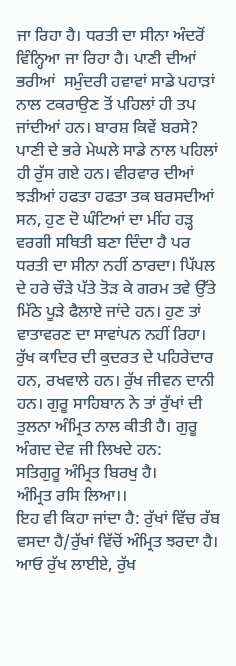ਜਾ ਰਿਹਾ ਹੈ। ਧਰਤੀ ਦਾ ਸੀਨਾ ਅੰਦਰੋਂ ਵਿੰਨ੍ਹਿਆ ਜਾ ਰਿਹਾ ਹੈ। ਪਾਣੀ ਦੀਆਂ ਭਰੀਆਂ  ਸਮੁੰਦਰੀ ਹਵਾਵਾਂ ਸਾਡੇ ਪਹਾੜਾਂ ਨਾਲ ਟਕਰਾਉਣ ਤੋਂ ਪਹਿਲਾਂ ਹੀ ਤਪ ਜਾਂਦੀਆਂ ਹਨ। ਬਾਰਸ਼ ਕਿਵੇਂ ਬਰਸੇ? ਪਾਣੀ ਦੇ ਭਰੇ ਮੇਘਲੇ ਸਾਡੇ ਨਾਲ ਪਹਿਲਾਂ ਹੀ ਰੁੱਸ ਗਏ ਹਨ। ਵੀਰਵਾਰ ਦੀਆਂ ਝੜੀਆਂ ਹਫਤਾ ਹਫਤਾ ਤਕ ਬਰਸਦੀਆਂ ਸਨ, ਹੁਣ ਦੋ ਘੰਟਿਆਂ ਦਾ ਮੀਂਹ ਹੜ੍ਹ ਵਰਗੀ ਸਥਿਤੀ ਬਣਾ ਦਿੰਦਾ ਹੈ ਪਰ ਧਰਤੀ ਦਾ ਸੀਨਾ ਨਹੀਂ ਠਾਰਦਾ। ਪਿੱਪਲ ਦੇ ਹਰੇ ਚੌੜੇ ਪੱਤੇ ਤੋੜ ਕੇ ਗਰਮ ਤਵੇ ਉੱਤੇ ਮਿੱਠੇ ਪੂੜੇ ਫੈਲਾਏ ਜਾਂਦੇ ਹਨ। ਹੁਣ ਤਾਂ ਵਾਤਾਵਰਣ ਦਾ ਸਾਵਾਂਪਨ ਨਹੀਂ ਰਿਹਾ। ਰੁੱਖ ਕਾਦਿਰ ਦੀ ਕੁਦਰਤ ਦੇ ਪਹਿਰੇਦਾਰ ਹਨ, ਰਖਵਾਲੇ ਹਨ। ਰੁੱਖ ਜੀਵਨ ਦਾਨੀ ਹਨ। ਗੁਰੂ ਸਾਹਿਬਾਨ ਨੇ ਤਾਂ ਰੁੱਖਾਂ ਦੀ ਤੁਲਨਾ ਅੰਮ੍ਰਿਤ ਨਾਲ ਕੀਤੀ ਹੈ। ਗੁਰੂ ਅੰਗਦ ਦੇਵ ਜੀ ਲਿਖਦੇ ਹਨ:
ਸਤਿਗੁਰੂ ਅੰਮ੍ਰਿਤ ਬਿਰਖੁ ਹੈ।
ਅੰਮ੍ਰਿਤ ਰਸਿ ਲਿਆ।।
ਇਹ ਵੀ ਕਿਹਾ ਜਾਂਦਾ ਹੈ: ਰੁੱਖਾਂ ਵਿੱਚ ਰੱਬ ਵਸਦਾ ਹੈ/ਰੁੱਖਾਂ ਵਿੱਚੋਂ ਅੰਮ੍ਰਿਤ ਝਰਦਾ ਹੈ। ਆਓ ਰੁੱਖ ਲਾਈਏ, ਰੁੱਖ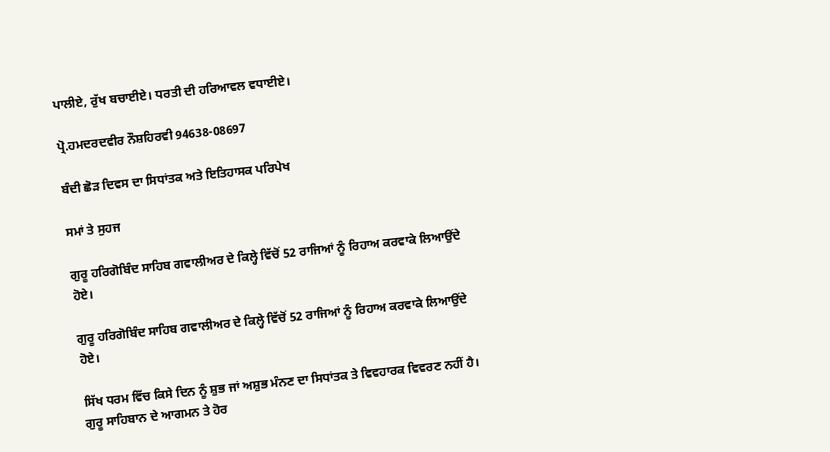ਪਾਲੀਏ, ਰੁੱਖ ਬਚਾਈਏ। ਧਰਤੀ ਦੀ ਹਰਿਆਵਲ ਵਧਾਈਏ।

ਪ੍ਰੋ.ਹਮਦਰਦਵੀਰ ਨੌਸ਼ਹਿਰਵੀ 94638-08697

ਬੰਦੀ ਛੋੜ ਦਿਵਸ ਦਾ ਸਿਧਾਂਤਕ ਅਤੇ ਇਤਿਹਾਸਕ ਪਰਿਪੇਖ

ਸਮਾਂ ਤੇ ਸੁਹਜ

ਗੁਰੂ ਹਰਿਗੋਬਿੰਦ ਸਾਹਿਬ ਗਵਾਲੀਅਰ ਦੇ ਕਿਲ੍ਹੇ ਵਿੱਚੋਂ 52 ਰਾਜਿਆਂ ਨੂੰ ਰਿਹਾਅ ਕਰਵਾਕੇ ਲਿਆਉਂਦੇ ਹੋਏ।

ਗੁਰੂ ਹਰਿਗੋਬਿੰਦ ਸਾਹਿਬ ਗਵਾਲੀਅਰ ਦੇ ਕਿਲ੍ਹੇ ਵਿੱਚੋਂ 52 ਰਾਜਿਆਂ ਨੂੰ ਰਿਹਾਅ ਕਰਵਾਕੇ ਲਿਆਉਂਦੇ ਹੋਏ।

ਸਿੱਖ ਧਰਮ ਵਿੱਚ ਕਿਸੇ ਦਿਨ ਨੂੰ ਸ਼ੁਭ ਜਾਂ ਅਸ਼ੁਭ ਮੰਨਣ ਦਾ ਸਿਧਾਂਤਕ ਤੇ ਵਿਵਹਾਰਕ ਵਿਵਰਣ ਨਹੀਂ ਹੈ। ਗੁਰੂ ਸਾਹਿਬਾਨ ਦੇ ਆਗਮਨ ਤੇ ਹੋਰ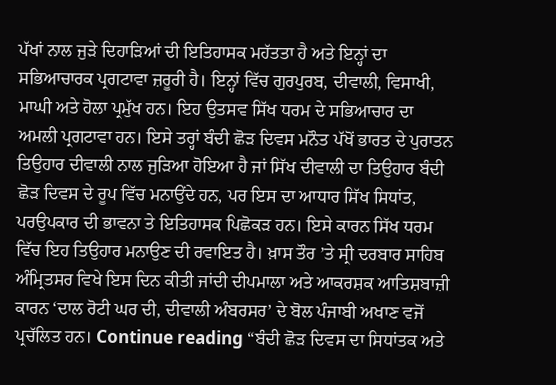ਪੱਖਾਂ ਨਾਲ ਜੁੜੇ ਦਿਹਾੜਿਆਂ ਦੀ ਇਤਿਹਾਸਕ ਮਹੱਤਤਾ ਹੈ ਅਤੇ ਇਨ੍ਹਾਂ ਦਾ ਸਭਿਆਚਾਰਕ ਪ੍ਰਗਟਾਵਾ ਜ਼ਰੂਰੀ ਹੈ। ਇਨ੍ਹਾਂ ਵਿੱਚ ਗੁਰਪੁਰਬ, ਦੀਵਾਲੀ, ਵਿਸਾਖੀ, ਮਾਘੀ ਅਤੇ ਹੋਲਾ ਪ੍ਰਮੁੱਖ ਹਨ। ਇਹ ਉਤਸਵ ਸਿੱਖ ਧਰਮ ਦੇ ਸਭਿਆਚਾਰ ਦਾ ਅਮਲੀ ਪ੍ਰਗਟਾਵਾ ਹਨ। ਇਸੇ ਤਰ੍ਹਾਂ ਬੰਦੀ ਛੋੜ ਦਿਵਸ ਮਨੌਤ ਪੱਖੋਂ ਭਾਰਤ ਦੇ ਪੁਰਾਤਨ ਤਿਉਹਾਰ ਦੀਵਾਲੀ ਨਾਲ ਜੁੜਿਆ ਹੋਇਆ ਹੈ ਜਾਂ ਸਿੱਖ ਦੀਵਾਲੀ ਦਾ ਤਿਉਹਾਰ ਬੰਦੀ ਛੋੜ ਦਿਵਸ ਦੇ ਰੂਪ ਵਿੱਚ ਮਨਾਉਂਦੇ ਹਨ, ਪਰ ਇਸ ਦਾ ਆਧਾਰ ਸਿੱਖ ਸਿਧਾਂਤ, ਪਰਉਪਕਾਰ ਦੀ ਭਾਵਨਾ ਤੇ ਇਤਿਹਾਸਕ ਪਿਛੋਕੜ ਹਨ। ਇਸੇ ਕਾਰਨ ਸਿੱਖ ਧਰਮ ਵਿੱਚ ਇਹ ਤਿਉਹਾਰ ਮਨਾਉਣ ਦੀ ਰਵਾਇਤ ਹੈ। ਖ਼ਾਸ ਤੌਰ ’ਤੇ ਸ੍ਰੀ ਦਰਬਾਰ ਸਾਹਿਬ ਅੰਮ੍ਰਿਤਸਰ ਵਿਖੇ ਇਸ ਦਿਨ ਕੀਤੀ ਜਾਂਦੀ ਦੀਪਮਾਲਾ ਅਤੇ ਆਕਰਸ਼ਕ ਆਤਿਸ਼ਬਾਜ਼ੀ ਕਾਰਨ ‘ਦਾਲ ਰੋਟੀ ਘਰ ਦੀ, ਦੀਵਾਲੀ ਅੰਬਰਸਰ’ ਦੇ ਬੋਲ ਪੰਜਾਬੀ ਅਖਾਣ ਵਜੋਂ ਪ੍ਰਚੱਲਿਤ ਹਨ। Continue reading “ਬੰਦੀ ਛੋੜ ਦਿਵਸ ਦਾ ਸਿਧਾਂਤਕ ਅਤੇ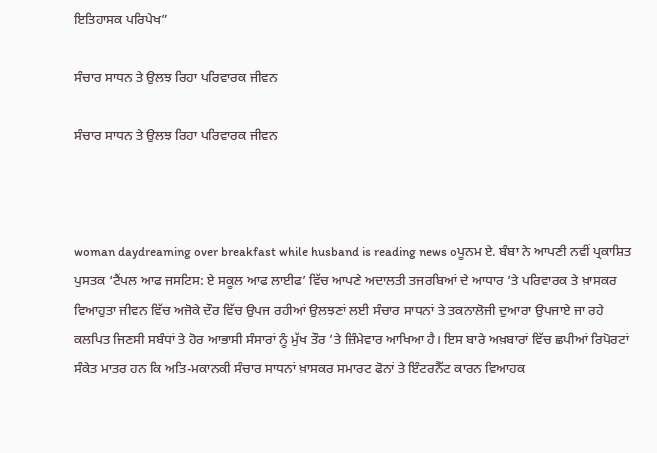ਇਤਿਹਾਸਕ ਪਰਿਪੇਖ”

ਸੰਚਾਰ ਸਾਧਨ ਤੇ ਉਲਝ ਰਿਹਾ ਪਰਿਵਾਰਕ ਜੀਵਨ

ਸੰਚਾਰ ਸਾਧਨ ਤੇ ਉਲਝ ਰਿਹਾ ਪਰਿਵਾਰਕ ਜੀਵਨ



woman daydreaming over breakfast while husband is reading news oਪੂਨਮ ਏ. ਬੰਬਾ ਨੇ ਆਪਣੀ ਨਵੀਂ ਪ੍ਰਕਾਸ਼ਿਤ ਪੁਸਤਕ ‘ਟੈਂਪਲ ਆਫ ਜਸਟਿਸ: ਏ ਸਕੂਲ ਆਫ ਲਾਈਫ’ ਵਿੱਚ ਆਪਣੇ ਅਦਾਲਤੀ ਤਜਰਬਿਆਂ ਦੇ ਆਧਾਰ ’ਤੇ ਪਰਿਵਾਰਕ ਤੇ ਖ਼ਾਸਕਰ ਵਿਆਹੁਤਾ ਜੀਵਨ ਵਿੱਚ ਅਜੋਕੇ ਦੌਰ ਵਿੱਚ ਉਪਜ ਰਹੀਆਂ ਉਲਝਣਾਂ ਲਈ ਸੰਚਾਰ ਸਾਧਨਾਂ ਤੇ ਤਕਨਾਲੋਜੀ ਦੁਆਰਾ ਉਪਜਾਏ ਜਾ ਰਹੇ ਕਲਪਿਤ ਜਿਣਸੀ ਸਬੰਧਾਂ ਤੇ ਹੋਰ ਆਭਾਸੀ ਸੰਸਾਰਾਂ ਨੂੰ ਮੁੱਖ ਤੌਰ ’ਤੇ ਜ਼ਿੰਮੇਵਾਰ ਆਖਿਆ ਹੈ। ਇਸ ਬਾਰੇ ਅਖ਼ਬਾਰਾਂ ਵਿੱਚ ਛਪੀਆਂ ਰਿਪੋਰਟਾਂ ਸੰਕੇਤ ਮਾਤਰ ਹਨ ਕਿ ਅਤਿ-ਮਕਾਨਕੀ ਸੰਚਾਰ ਸਾਧਨਾਂ ਖ਼ਾਸਕਰ ਸਮਾਰਟ ਫੋਨਾਂ ਤੇ ਇੰਟਰਨੈੱਟ ਕਾਰਨ ਵਿਆਹਕ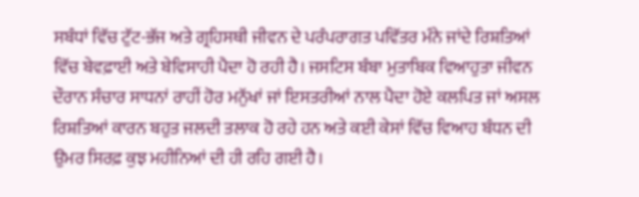ਸਬੰਧਾਂ ਵਿੱਚ ਟੁੱਟ-ਭੱਜ ਅਤੇ ਗ੍ਰਹਿਸਥੀ ਜੀਵਨ ਦੇ ਪਰੰਪਰਾਗਤ ਪਵਿੱਤਰ ਮੰਨੇ ਜਾਂਦੇ ਰਿਸ਼ਤਿਆਂ ਵਿੱਚ ਬੇਵਫ਼ਾਈ ਅਤੇ ਬੇਵਿਸਾਹੀ ਪੈਦਾ ਹੋ ਰਹੀ ਹੈ। ਜਸਟਿਸ ਬੰਬਾ ਮੁਤਾਬਿਕ ਵਿਆਹੁਤਾ ਜੀਵਨ ਦੌਰਾਨ ਸੰਚਾਰ ਸਾਧਨਾਂ ਰਾਹੀਂ ਹੋਰ ਮਨੁੱਖਾਂ ਜਾਂ ਇਸਤਰੀਆਂ ਨਾਲ ਪੈਦਾ ਹੋਏ ਕਲਪਿਤ ਜਾਂ ਅਸਲ ਰਿਸ਼ਤਿਆਂ ਕਾਰਨ ਬਹੁਤ ਜਲਦੀ ਤਲਾਕ ਹੋ ਰਹੇ ਹਨ ਅਤੇ ਕਈ ਕੇਸਾਂ ਵਿੱਚ ਵਿਆਹ ਬੰਧਨ ਦੀ ਉਮਰ ਸਿਰਫ਼ ਕੁਝ ਮਹੀਨਿਆਂ ਦੀ ਹੀ ਰਹਿ ਗਈ ਹੈ।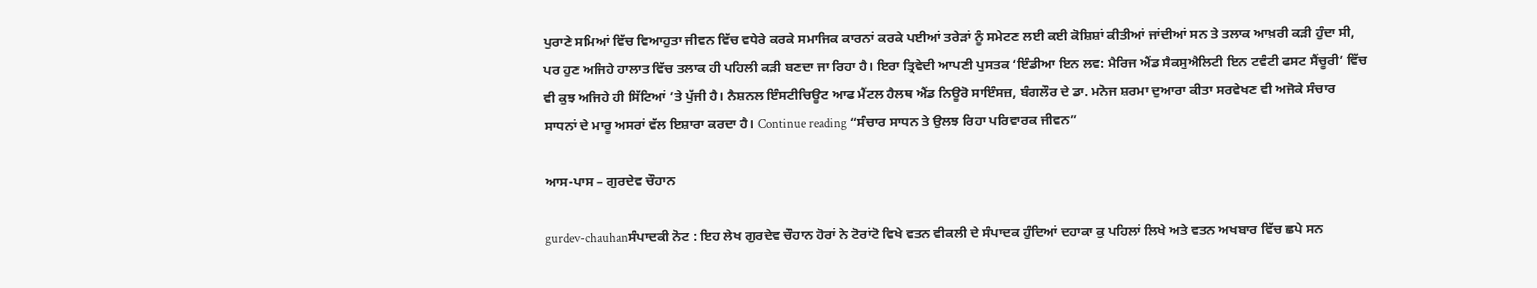ਪੁਰਾਣੇ ਸਮਿਆਂ ਵਿੱਚ ਵਿਆਹੁਤਾ ਜੀਵਨ ਵਿੱਚ ਵਧੇਰੇ ਕਰਕੇ ਸਮਾਜਿਕ ਕਾਰਨਾਂ ਕਰਕੇ ਪਈਆਂ ਤਰੇੜਾਂ ਨੂੰ ਸਮੇਟਣ ਲਈ ਕਈ ਕੋਸ਼ਿਸ਼ਾਂ ਕੀਤੀਆਂ ਜਾਂਦੀਆਂ ਸਨ ਤੇ ਤਲਾਕ ਆਖ਼ਰੀ ਕੜੀ ਹੁੰਦਾ ਸੀ, ਪਰ ਹੁਣ ਅਜਿਹੇ ਹਾਲਾਤ ਵਿੱਚ ਤਲਾਕ ਹੀ ਪਹਿਲੀ ਕੜੀ ਬਣਦਾ ਜਾ ਰਿਹਾ ਹੈ। ਇਰਾ ਤ੍ਰਿਵੇਦੀ ਆਪਣੀ ਪੁਸਤਕ ‘ਇੰਡੀਆ ਇਨ ਲਵ: ਮੈਰਿਜ ਐਂਡ ਸੈਕਸੁਐਲਿਟੀ ਇਨ ਟਵੰਟੀ ਫਸਟ ਸੈਂਚੂਰੀ’ ਵਿੱਚ ਵੀ ਕੁਝ ਅਜਿਹੇ ਹੀ ਸਿੱਟਿਆਂ ’ਤੇ ਪੁੱਜੀ ਹੈ। ਨੈਸ਼ਨਲ ਇੰਸਟੀਚਿਊਟ ਆਫ ਮੈਂਟਲ ਹੈਲਥ ਐਂਡ ਨਿਊਰੋ ਸਾਇੰਸਜ਼, ਬੰਗਲੌਰ ਦੇ ਡਾ. ਮਨੋਜ ਸ਼ਰਮਾ ਦੁਆਰਾ ਕੀਤਾ ਸਰਵੇਖਣ ਵੀ ਅਜੋਕੇ ਸੰਚਾਰ ਸਾਧਨਾਂ ਦੇ ਮਾਰੂ ਅਸਰਾਂ ਵੱਲ ਇਸ਼ਾਰਾ ਕਰਦਾ ਹੈ। Continue reading “ਸੰਚਾਰ ਸਾਧਨ ਤੇ ਉਲਝ ਰਿਹਾ ਪਰਿਵਾਰਕ ਜੀਵਨ”

ਆਸ-ਪਾਸ – ਗੁਰਦੇਵ ਚੌਹਾਨ

gurdev-chauhanਸੰਪਾਦਕੀ ਨੋਟ : ਇਹ ਲੇਖ ਗੁਰਦੇਵ ਚੌਹਾਨ ਹੋਰਾਂ ਨੇ ਟੋਰਾਂਟੋ ਵਿਖੇ ਵਤਨ ਵੀਕਲੀ ਦੇ ਸੰਪਾਦਕ ਹੁੰਦਿਆਂ ਦਹਾਕਾ ਕੁ ਪਹਿਲਾਂ ਲਿਖੇ ਅਤੇ ਵਤਨ ਅਖਬਾਰ ਵਿੱਚ ਛਪੇ ਸਨ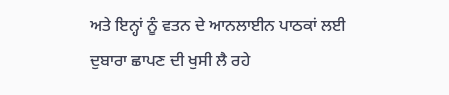ਅਤੇ ਇਨ੍ਹਾਂ ਨੂੰ ਵਤਨ ਦੇ ਆਨਲਾਈਨ ਪਾਠਕਾਂ ਲਈ ਦੁਬਾਰਾ ਛਾਪਣ ਦੀ ਖੁਸੀ ਲੈ ਰਹੇ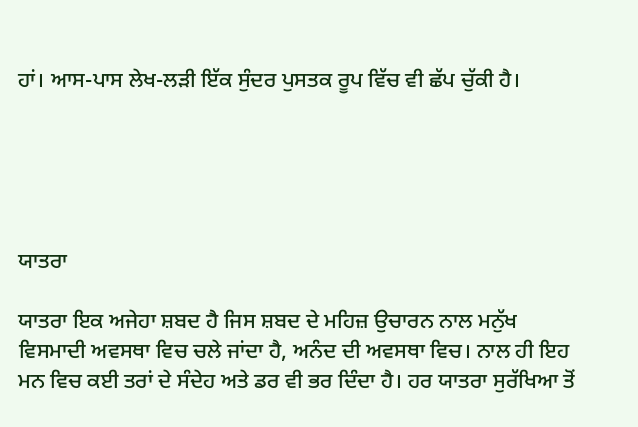ਹਾਂ। ਆਸ-ਪਾਸ ਲੇਖ-ਲੜੀ ਇੱਕ ਸੁੰਦਰ ਪੁਸਤਕ ਰੂਪ ਵਿੱਚ ਵੀ ਛੱਪ ਚੁੱਕੀ ਹੈ।





ਯਾਤਰਾ

ਯਾਤਰਾ ਇਕ ਅਜੇਹਾ ਸ਼ਬਦ ਹੈ ਜਿਸ ਸ਼ਬਦ ਦੇ ਮਹਿਜ਼ ਉਚਾਰਨ ਨਾਲ ਮਨੁੱਖ ਵਿਸਮਾਦੀ ਅਵਸਥਾ ਵਿਚ ਚਲੇ ਜਾਂਦਾ ਹੈ, ਅਨੰਦ ਦੀ ਅਵਸਥਾ ਵਿਚ। ਨਾਲ ਹੀ ਇਹ ਮਨ ਵਿਚ ਕਈ ਤਰਾਂ ਦੇ ਸੰਦੇਹ ਅਤੇ ਡਰ ਵੀ ਭਰ ਦਿੰਦਾ ਹੈ। ਹਰ ਯਾਤਰਾ ਸੁਰੱਖਿਆ ਤੋਂ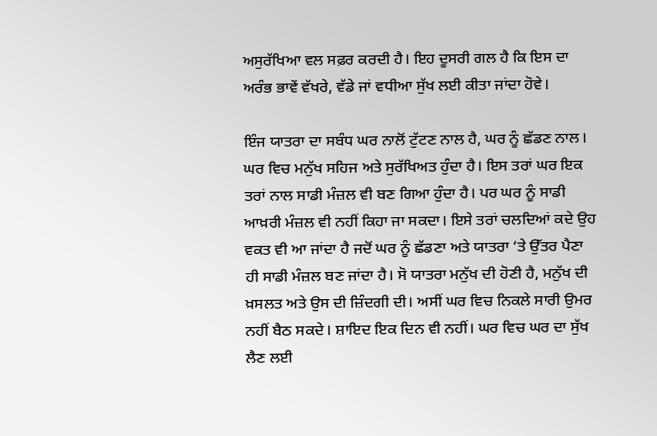ਅਸੁਰੱਖਿਆ ਵਲ ਸਫ਼ਰ ਕਰਦੀ ਹੈ। ਇਹ ਦੂਸਰੀ ਗਲ ਹੈ ਕਿ ਇਸ ਦਾ ਅਰੰਭ ਭਾਵੇਂ ਵੱਖਰੇ, ਵੱਡੇ ਜਾਂ ਵਧੀਆ ਸੁੱਖ ਲਈ ਕੀਤਾ ਜਾਂਦਾ ਹੋਵੇ।

ਇੰਜ ਯਾਤਰਾ ਦਾ ਸਬੰਧ ਘਰ ਨਾਲੋਂ ਟੁੱਟਣ ਨਾਲ ਹੈ, ਘਰ ਨੂੰ ਛੱਡਣ ਨਾਲ। ਘਰ ਵਿਚ ਮਨੁੱਖ ਸਹਿਜ ਅਤੇ ਸੁਰੱਖਿਅਤ ਹੁੰਦਾ ਹੈ। ਇਸ ਤਰਾਂ ਘਰ ਇਕ ਤਰਾਂ ਨਾਲ ਸਾਡੀ ਮੰਜ਼ਲ ਵੀ ਬਣ ਗਿਆ ਹੁੰਦਾ ਹੈ। ਪਰ ਘਰ ਨੂੰ ਸਾਡੀ ਆਖ਼ਰੀ ਮੰਜ਼ਲ ਵੀ ਨਹੀਂ ਕਿਹਾ ਜਾ ਸਕਦਾ। ਇਸੇ ਤਰਾਂ ਚਲਦਿਆਂ ਕਦੇ ਉਹ ਵਕਤ ਵੀ ਆ ਜਾਂਦਾ ਹੈ ਜਦੋਂ ਘਰ ਨੂੰ ਛੱਡਣਾ ਅਤੇ ਯਾਤਰਾ ‘ਤੇ ਉੱਤਰ ਪੈਣਾ ਹੀ ਸਾਡੀ ਮੰਜ਼ਲ ਬਣ ਜਾਂਦਾ ਹੈ। ਸੋ ਯਾਤਰਾ ਮਨੁੱਖ ਦੀ ਹੋਣੀ ਹੈ, ਮਨੁੱਖ ਦੀ ਖ਼ਸਲਤ ਅਤੇ ਉਸ ਦੀ ਜ਼ਿੰਦਗੀ ਦੀ। ਅਸੀਂ ਘਰ ਵਿਚ ਨਿਕਲੇ ਸਾਰੀ ਉਮਰ ਨਹੀਂ ਬੈਠ ਸਕਦੇ। ਸ਼ਾਇਦ ਇਕ ਦਿਨ ਵੀ ਨਹੀਂ। ਘਰ ਵਿਚ ਘਰ ਦਾ ਸੁੱਖ ਲੈਣ ਲਈ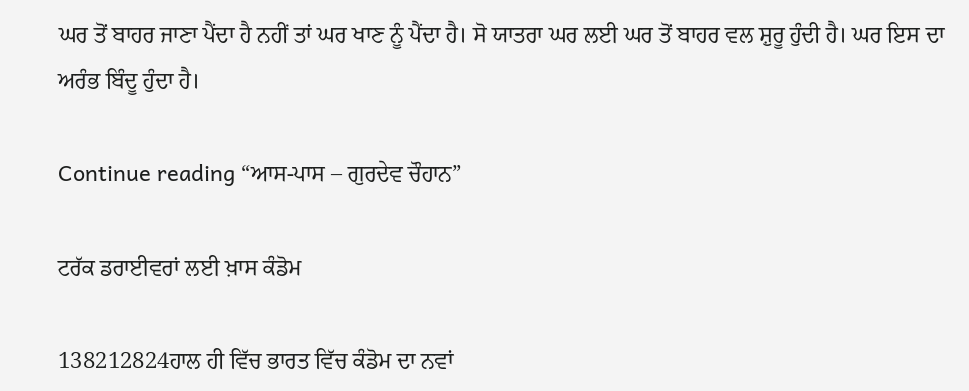ਘਰ ਤੋਂ ਬਾਹਰ ਜਾਣਾ ਪੈਂਦਾ ਹੈ ਨਹੀਂ ਤਾਂ ਘਰ ਖਾਣ ਨੂੰ ਪੈਂਦਾ ਹੈ। ਸੋ ਯਾਤਰਾ ਘਰ ਲਈ ਘਰ ਤੋਂ ਬਾਹਰ ਵਲ ਸ਼ੁਰੂ ਹੁੰਦੀ ਹੈ। ਘਰ ਇਸ ਦਾ ਅਰੰਭ ਬਿੰਦੂ ਹੁੰਦਾ ਹੈ।

Continue reading “ਆਸ-ਪਾਸ – ਗੁਰਦੇਵ ਚੌਹਾਨ”

ਟਰੱਕ ਡਰਾਈਵਰਾਂ ਲਈ ਖ਼ਾਸ ਕੰਡੋਮ

138212824ਹਾਲ ਹੀ ਵਿੱਚ ਭਾਰਤ ਵਿੱਚ ਕੰਡੋਮ ਦਾ ਨਵਾਂ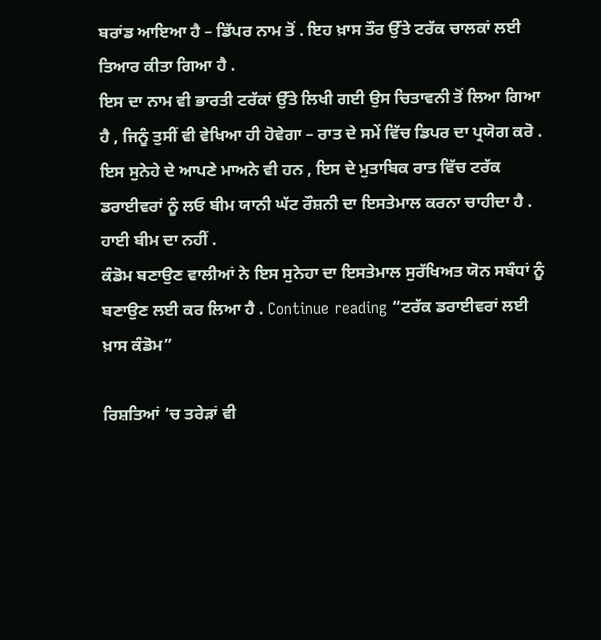ਬਰਾਂਡ ਆਇਆ ਹੈ – ਡਿੱਪਰ ਨਾਮ ਤੋਂ . ਇਹ ਖ਼ਾਸ ਤੌਰ ਉੱਤੇ ਟਰੱਕ ਚਾਲਕਾਂ ਲਈ ਤਿਆਰ ਕੀਤਾ ਗਿਆ ਹੈ .
ਇਸ ਦਾ ਨਾਮ ਵੀ ਭਾਰਤੀ ਟਰੱਕਾਂ ਉੱਤੇ ਲਿਖੀ ਗਈ ਉਸ ਚਿਤਾਵਨੀ ਤੋਂ ਲਿਆ ਗਿਆ ਹੈ , ਜਿਨੂੰ ਤੁਸੀਂ ਵੀ ਵੇਖਿਆ ਹੀ ਹੋਵੇਗਾ – ਰਾਤ ਦੇ ਸਮੇਂ ਵਿੱਚ ਡਿਪਰ ਦਾ ਪ੍ਰਯੋਗ ਕਰੋ .
ਇਸ ਸੁਨੇਹੇ ਦੇ ਆਪਣੇ ਮਾਅਨੇ ਵੀ ਹਨ , ਇਸ ਦੇ ਮੁਤਾਬਿਕ ਰਾਤ ਵਿੱਚ ਟਰੱਕ ਡਰਾਈਵਰਾਂ ਨੂੰ ਲਓ ਬੀਮ ਯਾਨੀ ਘੱਟ ਰੌਸ਼ਨੀ ਦਾ ਇਸਤੇਮਾਲ ਕਰਨਾ ਚਾਹੀਦਾ ਹੈ . ਹਾਈ ਬੀਮ ਦਾ ਨਹੀਂ .
ਕੰਡੋਮ ਬਣਾਉਣ ਵਾਲੀਆਂ ਨੇ ਇਸ ਸੁਨੇਹਾ ਦਾ ਇਸਤੇਮਾਲ ਸੁਰੱਖਿਅਤ ਯੋਨ ਸਬੰਧਾਂ ਨੂੰ ਬਣਾਉਣ ਲਈ ਕਰ ਲਿਆ ਹੈ . Continue reading “ਟਰੱਕ ਡਰਾਈਵਰਾਂ ਲਈ ਖ਼ਾਸ ਕੰਡੋਮ”

ਰਿਸ਼ਤਿਆਂ ‘ਚ ਤਰੇੜਾਂ ਵੀ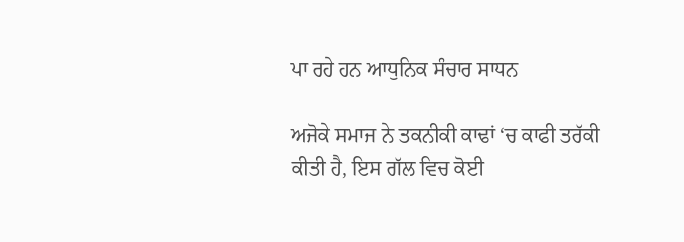ਪਾ ਰਹੇ ਹਨ ਆਧੁਨਿਕ ਸੰਚਾਰ ਸਾਧਨ

ਅਜੋਕੇ ਸਮਾਜ ਨੇ ਤਕਨੀਕੀ ਕਾਢਾਂ ‘ਚ ਕਾਫੀ ਤਰੱਕੀ ਕੀਤੀ ਹੈ, ਇਸ ਗੱਲ ਵਿਚ ਕੋਈ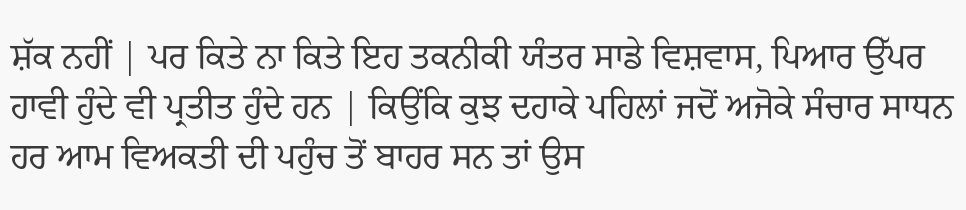ਸ਼ੱਕ ਨਹੀਂ | ਪਰ ਕਿਤੇ ਨਾ ਕਿਤੇ ਇਹ ਤਕਨੀਕੀ ਯੰਤਰ ਸਾਡੇ ਵਿਸ਼ਵਾਸ, ਪਿਆਰ ਉੱਪਰ ਹਾਵੀ ਹੁੰਦੇ ਵੀ ਪ੍ਰਤੀਤ ਹੁੰਦੇ ਹਨ | ਕਿਉਂਕਿ ਕੁਝ ਦਹਾਕੇ ਪਹਿਲਾਂ ਜਦੋਂ ਅਜੋਕੇ ਸੰਚਾਰ ਸਾਧਨ ਹਰ ਆਮ ਵਿਅਕਤੀ ਦੀ ਪਹੁੰਚ ਤੋਂ ਬਾਹਰ ਸਨ ਤਾਂ ਉਸ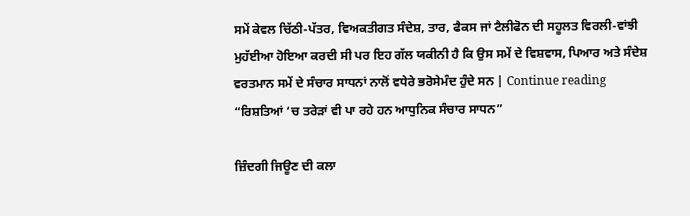ਸਮੇਂ ਕੇਵਲ ਚਿੱਠੀ-ਪੱਤਰ, ਵਿਅਕਤੀਗਤ ਸੰਦੇਸ਼, ਤਾਰ, ਫੈਕਸ ਜਾਂ ਟੈਲੀਫੋਨ ਦੀ ਸਹੂਲਤ ਵਿਰਲੀ-ਵਾਂਝੀ ਮੁਹੱਈਆ ਹੋਇਆ ਕਰਦੀ ਸੀ ਪਰ ਇਹ ਗੱਲ ਯਕੀਨੀ ਹੈ ਕਿ ਉਸ ਸਮੇਂ ਦੇ ਵਿਸ਼ਵਾਸ, ਪਿਆਰ ਅਤੇ ਸੰਦੇਸ਼ ਵਰਤਮਾਨ ਸਮੇਂ ਦੇ ਸੰਚਾਰ ਸਾਧਨਾਂ ਨਾਲੋਂ ਵਧੇਰੇ ਭਰੋਸੇਮੰਦ ਹੁੰਦੇ ਸਨ | Continue reading “ਰਿਸ਼ਤਿਆਂ ‘ਚ ਤਰੇੜਾਂ ਵੀ ਪਾ ਰਹੇ ਹਨ ਆਧੁਨਿਕ ਸੰਚਾਰ ਸਾਧਨ”

ਜ਼ਿੰਦਗੀ ਜਿਊਣ ਦੀ ਕਲਾ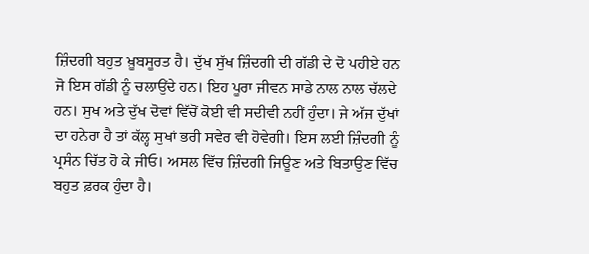ਜ਼ਿੰਦਗੀ ਬਹੁਤ ਖ਼ੂਬਸੂਰਤ ਹੈ। ਦੁੱਖ ਸੁੱਖ ਜ਼ਿੰਦਗੀ ਦੀ ਗੱਡੀ ਦੇ ਦੋ ਪਹੀਏ ਹਨ ਜੋ ਇਸ ਗੱਡੀ ਨੂੰ ਚਲਾਉਂਦੇ ਹਨ। ਇਹ ਪੂਰਾ ਜੀਵਨ ਸਾਡੇ ਨਾਲ ਨਾਲ ਚੱਲਦੇ ਹਨ। ਸੁਖ ਅਤੇ ਦੁੱਖ ਦੋਵਾਂ ਵਿੱਚੋਂ ਕੋਈ ਵੀ ਸਦੀਵੀ ਨਹੀਂ ਹੁੰਦਾ। ਜੇ ਅੱਜ ਦੁੱਖਾਂ ਦਾ ਹਨੇਰਾ ਹੈ ਤਾਂ ਕੱਲ੍ਹ ਸੁਖਾਂ ਭਰੀ ਸਵੇਰ ਵੀ ਹੋਵੇਗੀ। ਇਸ ਲਈ ਜ਼ਿੰਦਗੀ ਨੂੰ ਪ੍ਰਸੰਨ ਚਿੱਤ ਹੋ ਕੇ ਜੀਓ। ਅਸਲ ਵਿੱਚ ਜ਼ਿੰਦਗੀ ਜਿਊਣ ਅਤੇ ਬਿਤਾਉਣ ਵਿੱਚ ਬਹੁਤ ਫ਼ਰਕ ਹੁੰਦਾ ਹੈ।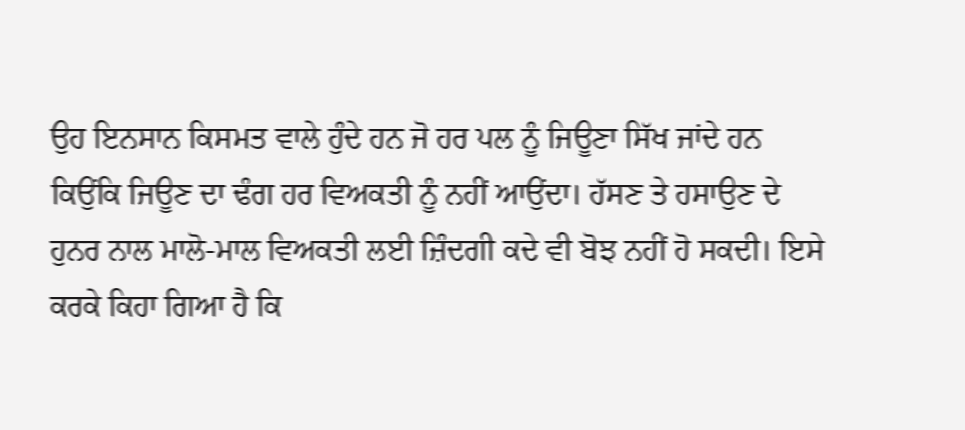ਉਹ ਇਨਸਾਨ ਕਿਸਮਤ ਵਾਲੇ ਹੁੰਦੇ ਹਨ ਜੋ ਹਰ ਪਲ ਨੂੰ ਜਿਊਣਾ ਸਿੱਖ ਜਾਂਦੇ ਹਨ ਕਿਉਂਕਿ ਜਿਊਣ ਦਾ ਢੰਗ ਹਰ ਵਿਅਕਤੀ ਨੂੰ ਨਹੀਂ ਆਉਂਦਾ। ਹੱਸਣ ਤੇ ਹਸਾਉਣ ਦੇ ਹੁਨਰ ਨਾਲ ਮਾਲੋ-ਮਾਲ ਵਿਅਕਤੀ ਲਈ ਜ਼ਿੰਦਗੀ ਕਦੇ ਵੀ ਬੋਝ ਨਹੀਂ ਹੋ ਸਕਦੀ। ਇਸੇ ਕਰਕੇ ਕਿਹਾ ਗਿਆ ਹੈ ਕਿ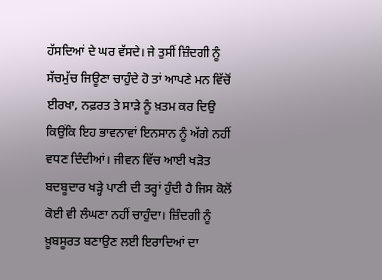ਹੱਸਦਿਆਂ ਦੇ ਘਰ ਵੱਸਦੇ। ਜੇ ਤੁਸੀਂ ਜ਼ਿੰਦਗੀ ਨੂੰ ਸੱਚਮੁੱਚ ਜਿਊਣਾ ਚਾਹੁੰਦੇ ਹੋ ਤਾਂ ਆਪਣੇ ਮਨ ਵਿੱਚੋਂ ਈਰਖਾ, ਨਫ਼ਰਤ ਤੇ ਸਾੜੇ ਨੂੰ ਖ਼ਤਮ ਕਰ ਦਿਉ ਕਿਉਂਕਿ ਇਹ ਭਾਵਨਾਵਾਂ ਇਨਸਾਨ ਨੂੰ ਅੱਗੇ ਨਹੀਂ ਵਧਣ ਦਿੰਦੀਆਂ। ਜੀਵਨ ਵਿੱਚ ਆਈ ਖੜੋਤ ਬਦਬੂਦਾਰ ਖੜ੍ਹੇ ਪਾਣੀ ਦੀ ਤਰ੍ਹਾਂ ਹੁੰਦੀ ਹੈ ਜਿਸ ਕੋਲੋਂ ਕੋਈ ਵੀ ਲੰਘਣਾ ਨਹੀਂ ਚਾਹੁੰਦਾ। ਜ਼ਿੰਦਗੀ ਨੂੰ ਖ਼ੂਬਸੂਰਤ ਬਣਾਉਣ ਲਈ ਇਰਾਦਿਆਂ ਦਾ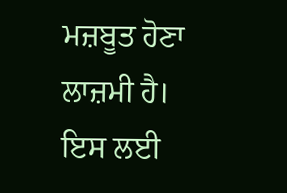ਮਜ਼ਬੂਤ ਹੋਣਾ ਲਾਜ਼ਮੀ ਹੈ। ਇਸ ਲਈ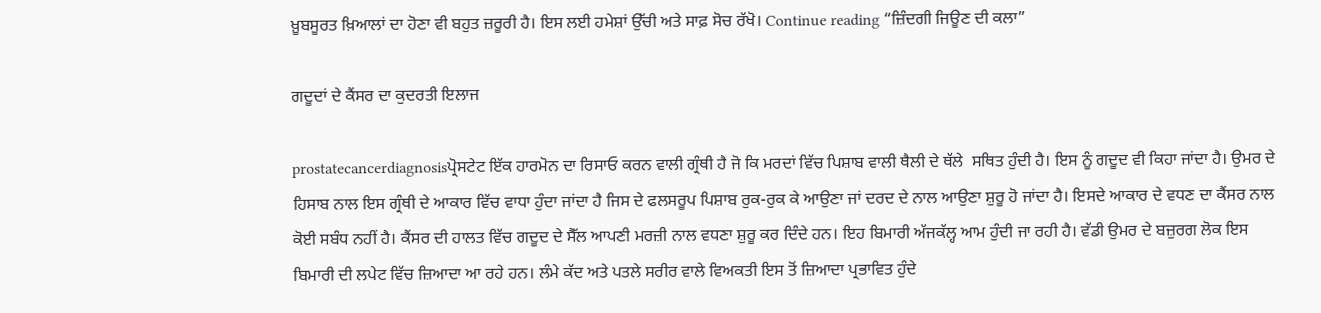ਖ਼ੂਬਸੂਰਤ ਖ਼ਿਆਲਾਂ ਦਾ ਹੋਣਾ ਵੀ ਬਹੁਤ ਜ਼ਰੂਰੀ ਹੈ। ਇਸ ਲਈ ਹਮੇਸ਼ਾਂ ਉੱਚੀ ਅਤੇ ਸਾਫ਼ ਸੋਚ ਰੱਖੋ। Continue reading “ਜ਼ਿੰਦਗੀ ਜਿਊਣ ਦੀ ਕਲਾ”

ਗਦੂਦਾਂ ਦੇ ਕੈਂਸਰ ਦਾ ਕੁਦਰਤੀ ਇਲਾਜ

prostatecancerdiagnosisਪ੍ਰੋਸਟੇਟ ਇੱਕ ਹਾਰਮੋਨ ਦਾ ਰਿਸਾਓ ਕਰਨ ਵਾਲੀ ਗ੍ਰੰਥੀ ਹੈ ਜੋ ਕਿ ਮਰਦਾਂ ਵਿੱਚ ਪਿਸ਼ਾਬ ਵਾਲੀ ਥੈਲੀ ਦੇ ਥੱਲੇ  ਸਥਿਤ ਹੁੰਦੀ ਹੈ। ਇਸ ਨੂੰ ਗਦੂਦ ਵੀ ਕਿਹਾ ਜਾਂਦਾ ਹੈ। ਉਮਰ ਦੇ ਹਿਸਾਬ ਨਾਲ ਇਸ ਗ੍ਰੰਥੀ ਦੇ ਆਕਾਰ ਵਿੱਚ ਵਾਧਾ ਹੁੰਦਾ ਜਾਂਦਾ ਹੈ ਜਿਸ ਦੇ ਫਲਸਰੂਪ ਪਿਸ਼ਾਬ ਰੁਕ-ਰੁਕ ਕੇ ਆਉਣਾ ਜਾਂ ਦਰਦ ਦੇ ਨਾਲ ਆਉਣਾ ਸ਼ੁਰੂ ਹੋ ਜਾਂਦਾ ਹੈ। ਇਸਦੇ ਆਕਾਰ ਦੇ ਵਧਣ ਦਾ ਕੈਂਸਰ ਨਾਲ ਕੋਈ ਸਬੰਧ ਨਹੀਂ ਹੈ। ਕੈਂਸਰ ਦੀ ਹਾਲਤ ਵਿੱਚ ਗਦੂਦ ਦੇ ਸੈੱਲ ਆਪਣੀ ਮਰਜ਼ੀ ਨਾਲ ਵਧਣਾ ਸ਼ੁਰੂ ਕਰ ਦਿੰਦੇ ਹਨ। ਇਹ ਬਿਮਾਰੀ ਅੱਜਕੱਲ੍ਹ ਆਮ ਹੁੰਦੀ ਜਾ ਰਹੀ ਹੈ। ਵੱਡੀ ਉਮਰ ਦੇ ਬਜ਼ੁਰਗ ਲੋਕ ਇਸ ਬਿਮਾਰੀ ਦੀ ਲਪੇਟ ਵਿੱਚ ਜ਼ਿਆਦਾ ਆ ਰਹੇ ਹਨ। ਲੰਮੇ ਕੱਦ ਅਤੇ ਪਤਲੇ ਸਰੀਰ ਵਾਲੇ ਵਿਅਕਤੀ ਇਸ ਤੋਂ ਜ਼ਿਆਦਾ ਪ੍ਰਭਾਵਿਤ ਹੁੰਦੇ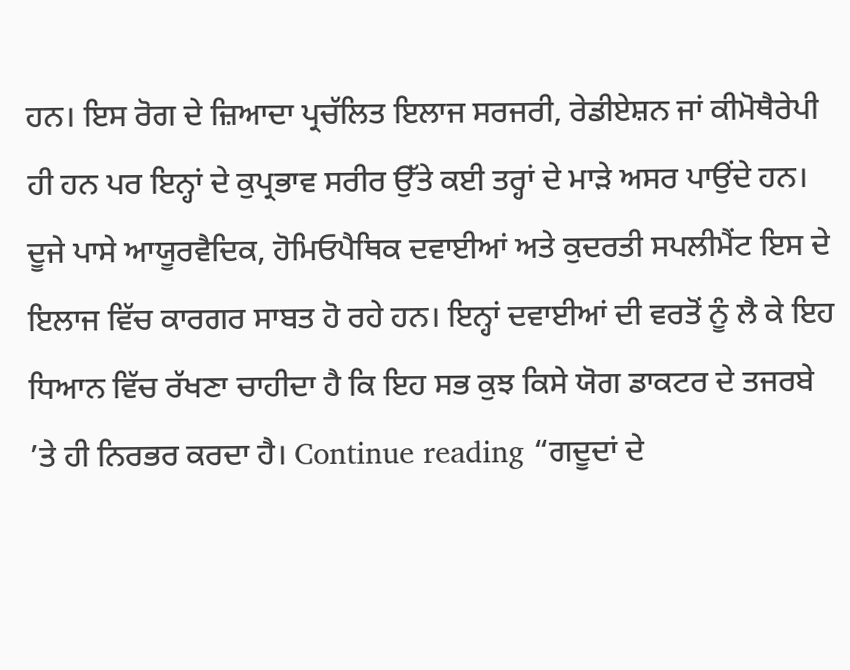ਹਨ। ਇਸ ਰੋਗ ਦੇ ਜ਼ਿਆਦਾ ਪ੍ਰਚੱਲਿਤ ਇਲਾਜ ਸਰਜਰੀ, ਰੇਡੀਏਸ਼ਨ ਜਾਂ ਕੀਮੋਥੈਰੇਪੀ ਹੀ ਹਨ ਪਰ ਇਨ੍ਹਾਂ ਦੇ ਕੁਪ੍ਰਭਾਵ ਸਰੀਰ ਉੱਤੇ ਕਈ ਤਰ੍ਹਾਂ ਦੇ ਮਾੜੇ ਅਸਰ ਪਾਉਂਦੇ ਹਨ। ਦੂਜੇ ਪਾਸੇ ਆਯੂਰਵੈਦਿਕ, ਹੋਮਿਓਪੈਥਿਕ ਦਵਾਈਆਂ ਅਤੇ ਕੁਦਰਤੀ ਸਪਲੀਮੈਂਟ ਇਸ ਦੇ ਇਲਾਜ ਵਿੱਚ ਕਾਰਗਰ ਸਾਬਤ ਹੋ ਰਹੇ ਹਨ। ਇਨ੍ਹਾਂ ਦਵਾਈਆਂ ਦੀ ਵਰਤੋਂ ਨੂੰ ਲੈ ਕੇ ਇਹ ਧਿਆਨ ਵਿੱਚ ਰੱਖਣਾ ਚਾਹੀਦਾ ਹੈ ਕਿ ਇਹ ਸਭ ਕੁਝ ਕਿਸੇ ਯੋਗ ਡਾਕਟਰ ਦੇ ਤਜਰਬੇ  ’ਤੇ ਹੀ ਨਿਰਭਰ ਕਰਦਾ ਹੈ। Continue reading “ਗਦੂਦਾਂ ਦੇ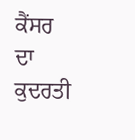ਕੈਂਸਰ ਦਾ ਕੁਦਰਤੀ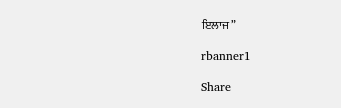ਇਲਾਜ”

rbanner1

Share